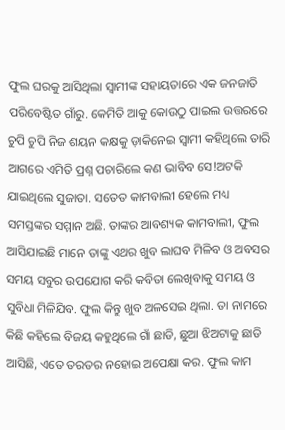ଫୁଲ ଘରକୁ ଆସିଥିଲା ସ୍ୱାମୀଙ୍କ ସହାୟତାରେ ଏକ ଜନଜାତି ପରିବେଷ୍ଟିତ ଗାଁରୁ. କେମିତି ଆକୁ କୋଉଠୁ ପାଇଲ ଉତ୍ତରରେ ଚୁପି ଚୁପି ନିଜ ଶୟନ କକ୍ଷକୁ ଡ଼ାକିନେଇ ସ୍ୱାମୀ କହିଥିଲେ ତାରି ଆଗରେ ଏମିତି ପ୍ରଶ୍ନ ପଚାରିଲେ କଣ ଭାବିବ ସେ!ଅଟକି ଯାଇଥିଲେ ସୁଜାତା. ସତେତ କାମବାଲୀ ହେଲେ ମଧ୍ୟ ସମସ୍ତଙ୍କର ସମ୍ମାନ ଅଛି. ତାଙ୍କର ଆବଶ୍ୟକ କାମବାଲୀ, ଫୁଲ ଆସିଯାଇଛି ମାନେ ତାଙ୍କୁ ଏଥର ଖୁବ ଲାଘବ ମିଳିବ ଓ ଅବସର ସମୟ ସବୁର ଉପଯୋଗ କରି କବିତା ଲେଖିବାକୁ ସମୟ ଓ ସୁବିଧା ମିଳିଯିବ. ଫୁଲ କିନ୍ତୁ ଖୁବ ଅଳସେଇ ଥିଲା. ତା ନାମରେ କିଛି କହିଲେ ବିଜୟ କହୁଥିଲେ ଗାଁ ଛାଡି, ଛୁଆ ଝିଅଟାକୁ ଛାଡି ଆସିଛି, ଏତେ ତରତର ନହୋଇ ଅପେକ୍ଷା କର. ଫୁଲ କାମ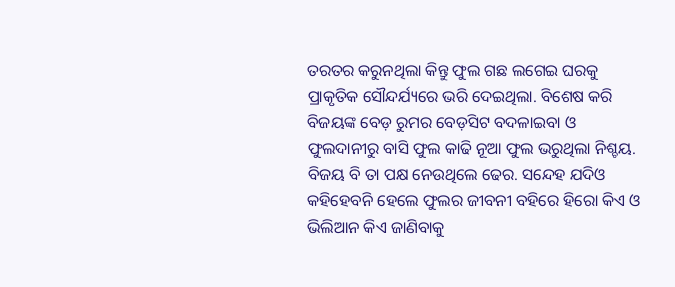ତରତର କରୁନଥିଲା କିନ୍ତୁ ଫୁଲ ଗଛ ଲଗେଇ ଘରକୁ ପ୍ରାକୃତିକ ସୌନ୍ଦର୍ଯ୍ୟରେ ଭରି ଦେଇଥିଲା. ବିଶେଷ କରି ବିଜୟଙ୍କ ବେଡ଼ ରୁମର ବେଡ଼ସିଟ ବଦଳାଇବା ଓ ଫୁଲଦାନୀରୁ ବାସି ଫୁଲ କାଢି ନୂଆ ଫୁଲ ଭରୁଥିଲା ନିଶ୍ଚୟ. ବିଜୟ ବି ତା ପକ୍ଷ ନେଉଥିଲେ ଢେର. ସନ୍ଦେହ ଯଦିଓ କହିହେବନି ହେଲେ ଫୁଲର ଜୀବନୀ ବହିରେ ହିରୋ କିଏ ଓ ଭିଲିଆନ କିଏ ଜାଣିବାକୁ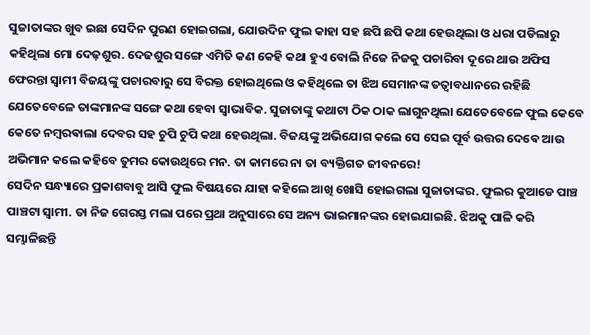ସୁଜାତାଙ୍କର ଖୁବ ଇଛା ସେଦିନ ପୁରଣ ହୋଇଗଲା, ଯୋଉଦିନ ଫୁଲ କାହା ସହ ଛପି ଛପି କଥା ହେଉଥିଲା ଓ ଧରା ପଡିଲାରୁ କହିଥିଲା ମୋ ଦେଢ଼ଶୁର. ଦେଢଶୁର ସଙ୍ଗେ ଏମିତି କଣ କେହି କଥା ହୁଏ ବୋଲି ନିଜେ ନିଜକୁ ପଚାରିବା ଦୂରେ ଥାଉ ଅଫିସ ଫେରନ୍ତା ସ୍ୱାମୀ ବିଜୟଙ୍କୁ ପଚାରବାରୁ ସେ ବିରକ୍ତ ହୋଇଥିଲେ ଓ କହିଥିଲେ ତା ଝିଅ ସେମାନଙ୍କ ତତ୍ୱାବଧାନରେ ରହିଛି ଯେତେବେଳେ ତାଙ୍କମାନଙ୍କ ସଙ୍ଗେ କଥା ହେବା ସ୍ୱାଭାବିକ. ସୁଜାତାଙ୍କୁ କଥାଟା ଠିକ ଠାକ ଲାଗୁନଥିଲା ଯେତେବେଳେ ଫୁଲ କେବେ କେତେ ନମ୍ବରଵାଲା ଦେବର ସହ ଚୁପି ଚୁପି କଥା ହେଉଥିଲା. ବିଜୟଙ୍କୁ ଅଭିଯୋଗ କଲେ ସେ ସେଇ ପୂର୍ବ ଉତ୍ତର ଦେଵେ ଆଉ ଅଭିମାନ କଲେ କହିବେ ତୁମର କୋଉଥିରେ ମନ. ତା କାମରେ ନା ତା ବ୍ୟକ୍ତିଗତ ଜୀବନରେ!
ସେଦିନ ସନ୍ଧ୍ୟାରେ ପ୍ରକାଶବାବୁ ଆସି ଫୁଲ ବିଷୟରେ ଯାହା କହିଲେ ଆଖି ଖୋସି ହୋଇଗଲା ସୁଜାତାଙ୍କର. ଫୁଲର କୁଆଡେ ପାଞ୍ଚ ପାଞ୍ଚଟା ସ୍ୱାମୀ. ତା ନିଜ ଗେରସ୍ତ ମଲା ପରେ ପ୍ରଥା ଅନୁସାରେ ସେ ଅନ୍ୟ ଭାଇମାନଙ୍କର ହୋଇଯାଇଛି. ଝିଅକୁ ପାଳି କରି ସମ୍ଭାଳିଛନ୍ତି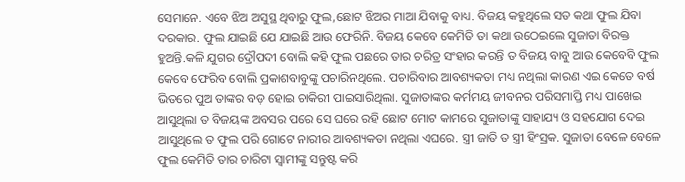ସେମାନେ. ଏବେ ଝିଅ ଅସୁସ୍ଥ ଥିବାରୁ ଫୁଲ,ଛୋଟ ଝିଅର ମାଆ ଯିବାକୁ ବାଧ୍ୟ. ବିଜୟ କହୁଥିଲେ ସତ କଥା ଫୁଲ ଯିବା ଦରକାର. ଫୁଲ ଯାଇଛି ଯେ ଯାଇଛି ଆଉ ଫେରିନି. ବିଜୟ କେବେ କେମିତି ତା କଥା ଉଠେଇଲେ ସୁଜାତା ବିରକ୍ତ ହୁଅନ୍ତି.କଳି ଯୁଗର ଦ୍ରୌପଦୀ ବୋଲି କହି ଫୁଲ ପଛରେ ତାର ଚରିତ୍ର ସଂହାର କରନ୍ତି ତ ବିଜୟ ବାବୁ ଆଉ କେବେବି ଫୁଲ କେବେ ଫେରିବ ବୋଲି ପ୍ରକାଶବାବୁଙ୍କୁ ପଚାରିନଥିଲେ. ପଚାରିବାର ଆବଶ୍ୟକତା ମଧ୍ୟ ନଥିଲା କାରଣ ଏଇ କେତେ ବର୍ଷ ଭିତରେ ପୁଅ ତାଙ୍କର ବଡ଼ ହୋଇ ଚାକିରୀ ପାଇସାରିଥିଲା. ସୁଜାତାଙ୍କର କର୍ମମୟ ଜୀବନର ପରିସମାପ୍ତି ମଧ୍ୟ ପାଖେଇ ଆସୁଥିଲା ତ ବିଜୟଙ୍କ ଅବସର ପରେ ସେ ଘରେ ରହି ଛୋଟ ମୋଟ କାମରେ ସୁଜାତାଙ୍କୁ ସାହାଯ୍ୟ ଓ ସହଯୋଗ ଦେଇ ଆସୁଥିଲେ ତ ଫୁଲ ପରି ଗୋଟେ ନାରୀର ଆବଶ୍ୟକତା ନଥିଲା ଏଘରେ. ସ୍ତ୍ରୀ ଜାତି ତ ସ୍ତ୍ରୀ ହିଂସ୍ରକ. ସୁଜାତା ବେଳେ ବେଳେ ଫୁଲ କେମିତି ତାର ଚାରିଟା ସ୍ୱାମୀଙ୍କୁ ସନ୍ତୁଷ୍ଟ କରି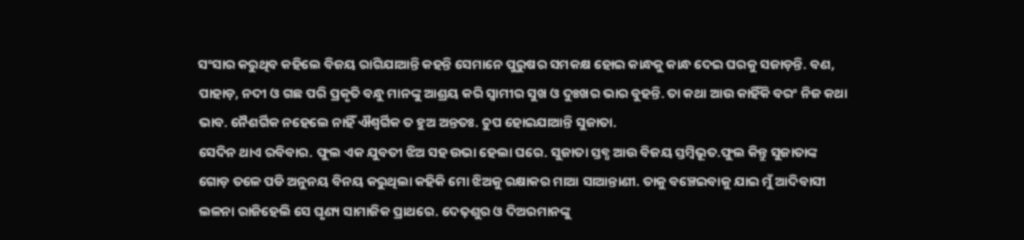ସଂସାର କରୁଥିବ କହିଲେ ବିଜୟ ରାଗିଯାଆନ୍ତି କହନ୍ତି ସେମାନେ ପୁରୁଷର ସମକକ୍ଷ ହୋଇ କାନ୍ଧକୁ କାନ୍ଧ ଦେଇ ଘରକୁ ସଜାଡ଼ନ୍ତି. ବଣ, ପାହାଡ଼, ନଦୀ ଓ ଗଛ ପରି ପ୍ରକୃତି ବନ୍ଧୁ ମାନଙ୍କୁ ଆଶ୍ରୟ କରି ସ୍ୱାମୀର ସୁଖ ଓ ଦୁଃଖର ଭାର ବୁହନ୍ତି. ତା କଥା ଆଉ କାହିଁକି ବରଂ ନିଜ କଥା ଭାବ. ନୈଶର୍ଗିକ ନହେଲେ ନାହିଁ ଐଶ୍ଵର୍ଗିକ ତ ହୁଅ ଅନ୍ତତଃ. ଚୁପ ହୋଇଯାଆନ୍ତି ସୁଜାତା.
ସେଦିନ ଥାଏ ରବିବାର. ଫୁଲ ଏକ ଯୁବତୀ ଝିଅ ସହ ଉଭା ହେଲା ଘରେ. ସୁଜାତା ସ୍ତବ୍ଧ ଆଉ ବିଜୟ ସ୍ତମ୍ବିଭୂତ.ଫୁଲ କିନ୍ତୁ ସୁଜାତାଙ୍କ ଗୋଡ଼ ତଳେ ପଡି ଅନୁନୟ ବିନୟ କରୁଥିଲା କହିକି ମୋ ଝିଅକୁ ରକ୍ଷାକର ମାଆ ସାଆନ୍ତାଣୀ. ତାକୁ ବଞ୍ଚେଇବାକୁ ଯାଇ ମୁଁ ଆଦିବାସୀ ଲଳନା ରାଜିହେଲି ସେ ଘୃଣ୍ୟ ସାମାଜିକ ପ୍ରାଥରେ. ଦେଢ଼ଶୁର ଓ ଦିଅରମାନଙ୍କୁ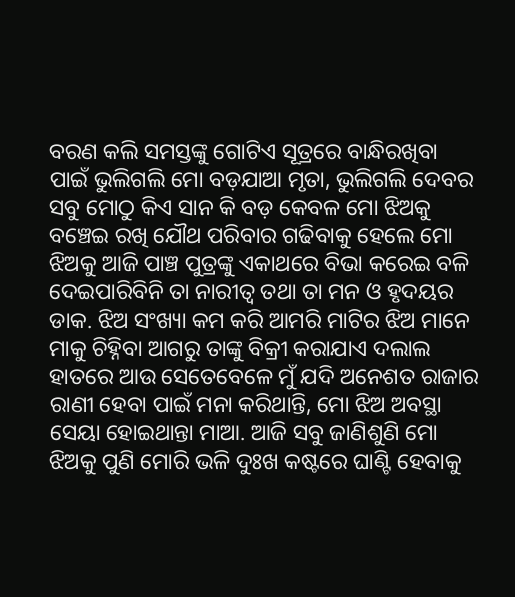ବରଣ କଲି ସମସ୍ତଙ୍କୁ ଗୋଟିଏ ସୂତ୍ରରେ ବାନ୍ଧିରଖିବା ପାଇଁ ଭୁଲିଗଲି ମୋ ବଡ଼ଯାଆ ମୃତା, ଭୁଲିଗଲି ଦେବର ସବୁ ମୋଠୁ କିଏ ସାନ କି ବଡ଼ କେବଳ ମୋ ଝିଅକୁ ବଞ୍ଚେଇ ରଖି ଯୌଥ ପରିବାର ଗଢିବାକୁ ହେଲେ ମୋ ଝିଅକୁ ଆଜି ପାଞ୍ଚ ପୁତ୍ରଙ୍କୁ ଏକାଥରେ ବିଭା କରେଇ ବଳି ଦେଇପାରିବିନି ତା ନାରୀତ୍ୱ ତଥା ତା ମନ ଓ ହୃଦୟର ଡାକ. ଝିଅ ସଂଖ୍ୟା କମ କରି ଆମରି ମାଟିର ଝିଅ ମାନେ ମାକୁ ଚିହ୍ନିବା ଆଗରୁ ତାଙ୍କୁ ବିକ୍ରୀ କରାଯାଏ ଦଲାଲ ହାତରେ ଆଉ ସେତେବେଳେ ମୁଁ ଯଦି ଅନେଶତ ରାଜାର ରାଣୀ ହେବା ପାଇଁ ମନା କରିଥାନ୍ତି, ମୋ ଝିଅ ଅବସ୍ଥା ସେୟା ହୋଇଥାନ୍ତା ମାଆ. ଆଜି ସବୁ ଜାଣିଶୁଣି ମୋ ଝିଅକୁ ପୁଣି ମୋରି ଭଳି ଦୁଃଖ କଷ୍ଟରେ ଘାଣ୍ଟି ହେବାକୁ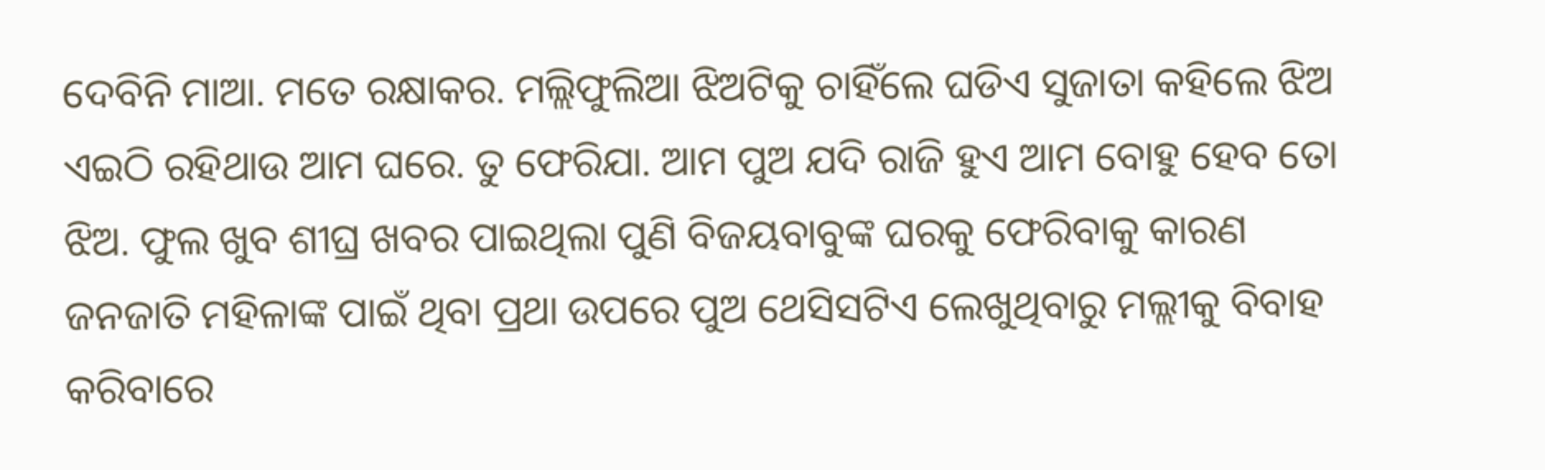ଦେବିନି ମାଆ. ମତେ ରକ୍ଷାକର. ମଲ୍ଲିଫୁଲିଆ ଝିଅଟିକୁ ଚାହିଁଲେ ଘଡିଏ ସୁଜାତା କହିଲେ ଝିଅ ଏଇଠି ରହିଥାଉ ଆମ ଘରେ. ତୁ ଫେରିଯା. ଆମ ପୁଅ ଯଦି ରାଜି ହୁଏ ଆମ ବୋହୁ ହେବ ତୋ ଝିଅ. ଫୁଲ ଖୁବ ଶୀଘ୍ର ଖବର ପାଇଥିଲା ପୁଣି ବିଜୟବାବୁଙ୍କ ଘରକୁ ଫେରିବାକୁ କାରଣ ଜନଜାତି ମହିଳାଙ୍କ ପାଇଁ ଥିବା ପ୍ରଥା ଉପରେ ପୁଅ ଥେସିସଟିଏ ଲେଖୁଥିବାରୁ ମଲ୍ଲୀକୁ ବିବାହ କରିବାରେ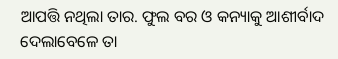ଆପତ୍ତି ନଥିଲା ତାର. ଫୁଲ ବର ଓ କନ୍ୟାକୁ ଆଶୀର୍ବାଦ ଦେଲାବେଳେ ତା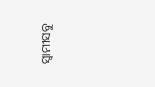ସ୍ୱାମୀସବୁ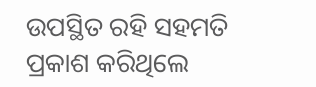ଉପସ୍ଥିତ ରହି ସହମତି ପ୍ରକାଶ କରିଥିଲେ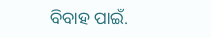ବିବାହ ପାଇଁ.